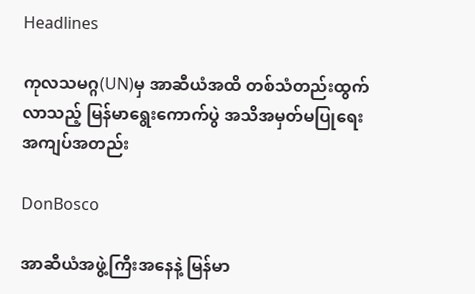Headlines

ကုလသမဂ္ဂ(UN)မှ အာဆီယံအထိ တစ်သံတည်းထွက်လာသည့် မြန်မာရွေးကောက်ပွဲ အသိအမှတ်မပြုရေး အကျပ်အတည်း

DonBosco

အာဆီယံအဖွဲ့ကြီးအနေနဲ့ မြန်မာ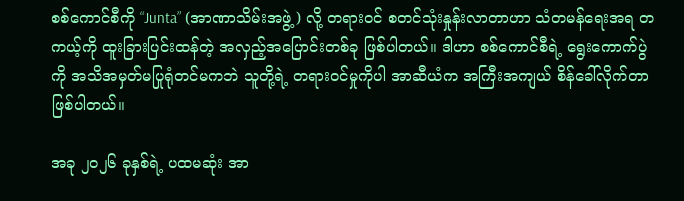စစ်ကောင်စီကို “Junta” (အာဏာသိမ်းအဖွဲ့) လို့ တရားဝင် စတင်သုံးနှုန်းလာတာဟာ သံတမန်ရေးအရ တကယ့်ကို ထူးခြားပြင်းထန်တဲ့ အလှည့်အပြောင်းတစ်ခု ဖြစ်ပါတယ်။ ဒါဟာ စစ်ကောင်စီရဲ့ ရွေးကောက်ပွဲကို အသိအမှတ်မပြုရုံတင်မကဘဲ သူတို့ရဲ့ တရားဝင်မှုကိုပါ အာဆီယံက အကြီးအကျယ် စိန်ခေါ်လိုက်တာ ဖြစ်ပါတယ်။

အခု ၂၀၂၆ ခုနှစ်ရဲ့ ပထမဆုံး အာ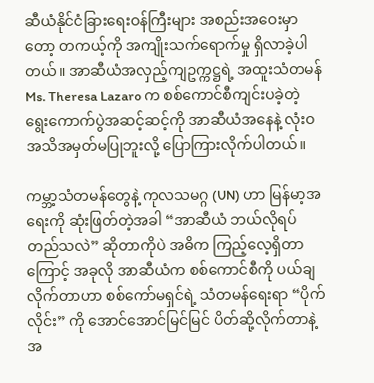ဆီယံနိုင်ငံခြားရေးဝန်ကြီးများ အစည်းအဝေးမှာတော့ တကယ့်ကို အကျိုးသက်ရောက်မှု ရှိလာခဲ့ပါတယ်။ အာဆီယံအလှည့်ကျဥက္ကဋ္ဌရဲ့ အထူးသံတမန် Ms. Theresa Lazaro က စစ်ကောင်စီကျင်းပခဲ့တဲ့ ရွေးကောက်ပွဲအဆင့်ဆင့်ကို အာဆီယံအနေနဲ့ လုံးဝအသိအမှတ်မပြုဘူးလို့ ပြောကြားလိုက်ပါတယ်။

ကမ္ဘာ့သံတမန်တွေနဲ့ ကုလသမဂ္ဂ (UN) ဟာ မြန်မာ့အရေးကို ဆုံးဖြတ်တဲ့အခါ “အာဆီယံ ဘယ်လိုရပ်တည်သလဲ” ဆိုတာကိုပဲ အဓိက ကြည့်လေ့ရှိတာကြောင့် အခုလို အာဆီယံက စစ်ကောင်စီကို ပယ်ချလိုက်တာဟာ စစ်ကော်မရှင်ရဲ့ သံတမန်ရေးရာ “ပိုက်လိုင်း” ကို အောင်အောင်မြင်မြင် ပိတ်ဆို့လိုက်တာနဲ့ အ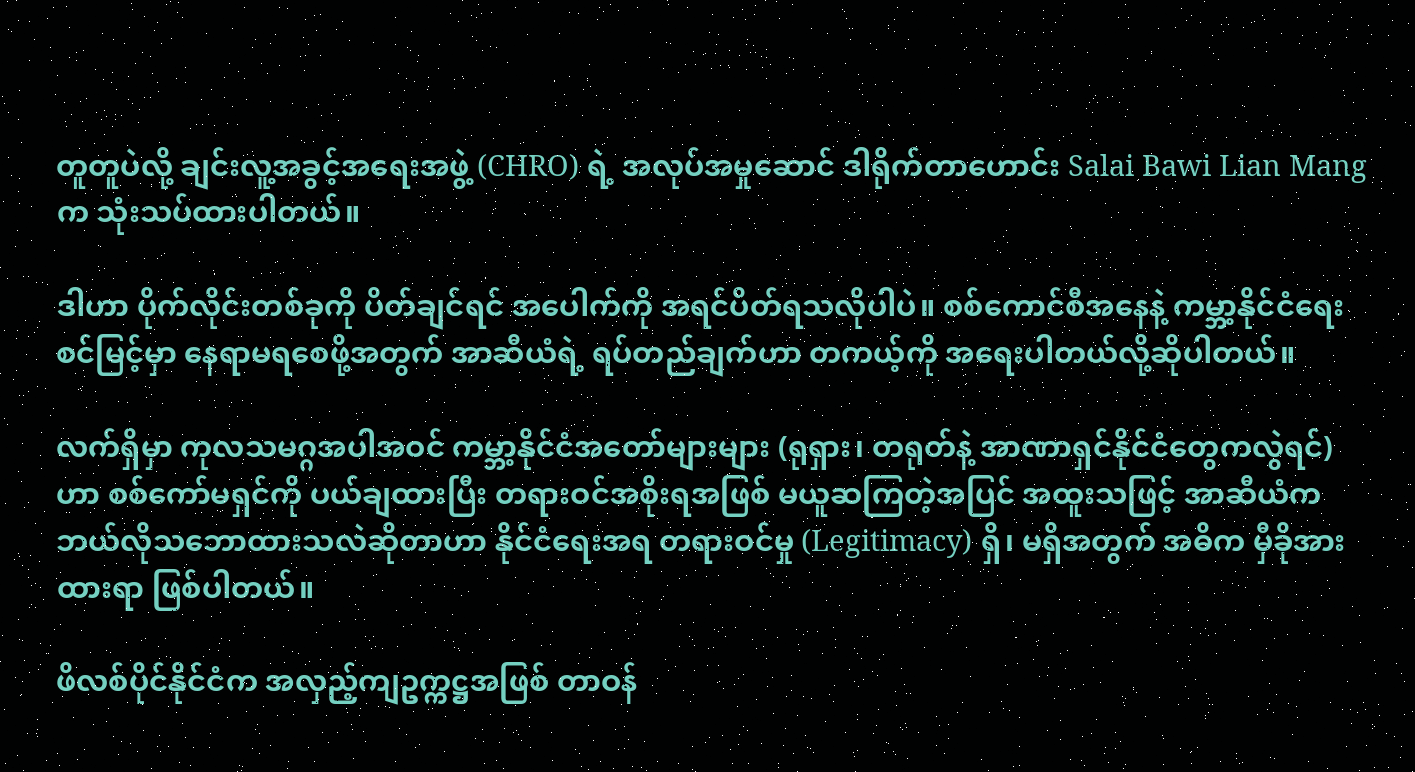တူတူပဲလို့ ချင်းလူ့အခွင့်အရေးအဖွဲ့ (CHRO) ရဲ့ အလုပ်အမှုဆောင် ဒါရိုက်တာဟောင်း Salai Bawi Lian Mang က သုံးသပ်ထားပါတယ်။

ဒါဟာ ပိုက်လိုင်းတစ်ခုကို ပိတ်ချင်ရင် အပေါက်ကို အရင်ပိတ်ရသလိုပါပဲ။ စစ်ကောင်စီအနေနဲ့ ကမ္ဘာ့နိုင်ငံရေးစင်မြင့်မှာ နေရာမရစေဖို့အတွက် အာဆီယံရဲ့ ရပ်တည်ချက်ဟာ တကယ့်ကို အရေးပါတယ်လို့ဆိုပါတယ်။

လက်ရှိမှာ ကုလသမဂ္ဂအပါအဝင် ကမ္ဘာ့နိုင်ငံအတော်များများ (ရုရှား၊ တရုတ်နဲ့ အာဏာရှင်နိုင်ငံတွေကလွဲရင်) ဟာ စစ်ကော်မရှင်ကို ပယ်ချထားပြီး တရားဝင်အစိုးရအဖြစ် မယူဆကြတဲ့အပြင် အထူးသဖြင့် အာဆီယံက ဘယ်လိုသဘောထားသလဲဆိုတာဟာ နိုင်ငံရေးအရ တရားဝင်မှု (Legitimacy) ရှိ၊ မရှိအတွက် အဓိက မှီခိုအားထားရာ ဖြစ်ပါတယ်။

ဖိလစ်ပိုင်နိုင်ငံက အလှည့်ကျဥက္ကဋ္ဌအဖြစ် တာဝန်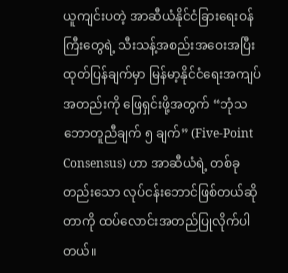ယူကျင်းပတဲ့ အာဆီယံနိုင်ငံခြားရေးဝန်ကြီးတွေရဲ့ သီးသန့်အစည်းအဝေးအပြီး ထုတ်ပြန်ချက်မှာ မြန်မာ့နိုင်ငံရေးအကျပ်အတည်းကို ဖြေရှင်းဖို့အတွက် “ဘုံသဘောတူညီချက် ၅ ချက်” (Five-Point Consensus) ဟာ အာဆီယံရဲ့ တစ်ခုတည်းသော လုပ်ငန်းဘောင်ဖြစ်တယ်ဆိုတာကို ထပ်လောင်းအတည်ပြုလိုက်ပါတယ်။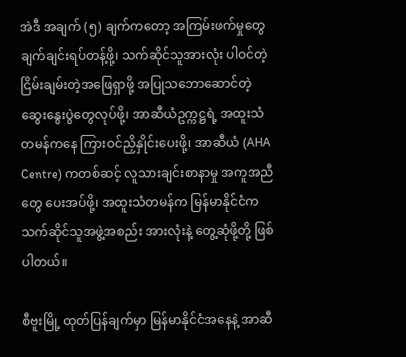အဲဒီ အချက် (၅) ချက်ကတော့ အကြမ်းဖက်မှုတွေ ချက်ချင်းရပ်တန့်ဖို့၊ သက်ဆိုင်သူအားလုံး ပါဝင်တဲ့ ငြိမ်းချမ်းတဲ့အဖြေရှာဖို့ အပြုသဘောဆောင်တဲ့ ဆွေးနွေးပွဲတွေလုပ်ဖို့၊ အာဆီယံဥက္ကဋ္ဌရဲ့ အထူးသံတမန်ကနေ ကြားဝင်ညှိနှိုင်းပေးဖို့၊ အာဆီယံ (AHA Centre) ကတစ်ဆင့် လူသားချင်းစာနာမှု အကူအညီတွေ ပေးအပ်ဖို့၊ အထူးသံတမန်က မြန်မာနိုင်ငံက သက်ဆိုင်သူအဖွဲ့အစည်း အားလုံးနဲ့ တွေ့ဆုံဖို့တို့ ဖြစ်ပါတယ်။

စီဗူးမြို့ ထုတ်ပြန်ချက်မှာ မြန်မာနိုင်ငံအနေနဲ့ အာဆီ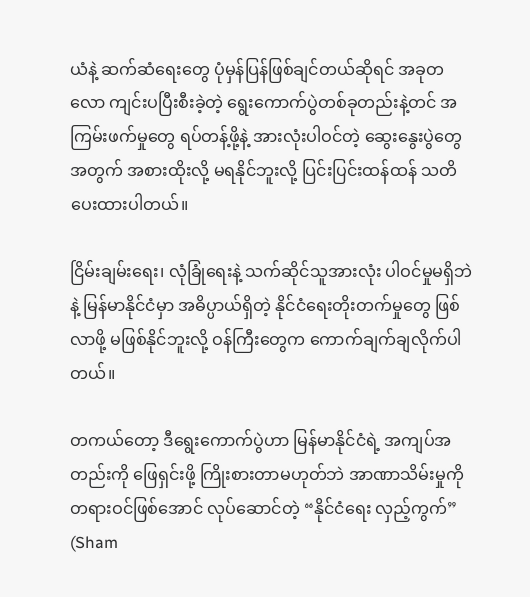ယံနဲ့ ဆက်ဆံရေးတွေ ပုံမှန်ပြန်ဖြစ်ချင်တယ်ဆိုရင် အခုတလော ကျင်းပပြီးစီးခဲ့တဲ့ ရွေးကောက်ပွဲတစ်ခုတည်းနဲ့တင် အကြမ်းဖက်မှုတွေ ရပ်တန့်ဖို့နဲ့ အားလုံးပါဝင်တဲ့ ဆွေးနွေးပွဲတွေအတွက် အစားထိုးလို့ မရနိုင်ဘူးလို့ ပြင်းပြင်းထန်ထန် သတိပေးထားပါတယ်။

ငြိမ်းချမ်းရေး၊ လုံခြုံရေးနဲ့ သက်ဆိုင်သူအားလုံး ပါဝင်မှုမရှိဘဲနဲ့ မြန်မာနိုင်ငံမှာ အဓိပ္ပာယ်ရှိတဲ့ နိုင်ငံရေးတိုးတက်မှုတွေ ဖြစ်လာဖို့ မဖြစ်နိုင်ဘူးလို့ ဝန်ကြီးတွေက ကောက်ချက်ချလိုက်ပါတယ်။

တကယ်တော့ ဒီရွေးကောက်ပွဲဟာ မြန်မာနိုင်ငံရဲ့ အကျပ်အတည်းကို ဖြေရှင်းဖို့ ကြိုးစားတာမဟုတ်ဘဲ အာဏာသိမ်းမှုကို တရားဝင်ဖြစ်အောင် လုပ်ဆောင်တဲ့ “နိုင်ငံရေး လှည့်ကွက်” (Sham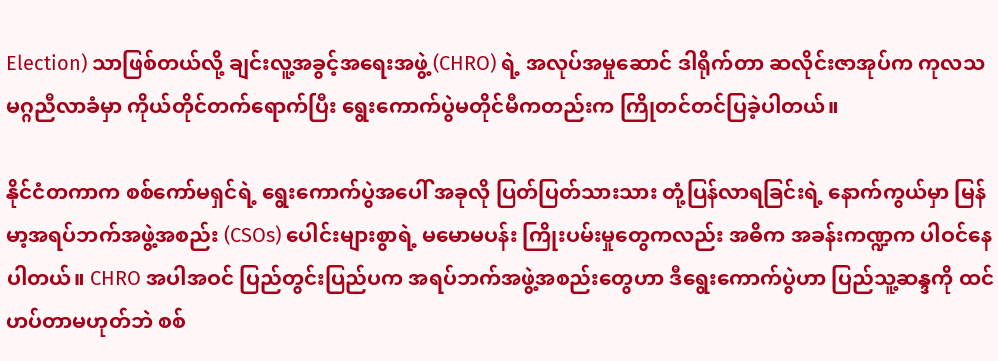Election) သာဖြစ်တယ်လို့ ချင်းလူ့အခွင့်အရေးအဖွဲ့ (CHRO) ရဲ့ အလုပ်အမှုဆောင် ဒါရိုက်တာ ဆလိုင်းဇာအုပ်က ကုလသမဂ္ဂညီလာခံမှာ ကိုယ်တိုင်တက်ရောက်ပြီး ရွေးကောက်ပွဲမတိုင်မီကတည်းက ကြိုတင်တင်ပြခဲ့ပါတယ်။

နိုင်ငံတကာက စစ်ကော်မရှင်ရဲ့ ရွေးကောက်ပွဲအပေါ် အခုလို ပြတ်ပြတ်သားသား တုံ့ပြန်လာရခြင်းရဲ့ နောက်ကွယ်မှာ မြန်မာ့အရပ်ဘက်အဖွဲ့အစည်း (CSOs) ပေါင်းများစွာရဲ့ မမောမပန်း ကြိုးပမ်းမှုတွေကလည်း အဓိက အခန်းကဏ္ဍက ပါဝင်နေပါတယ်။ CHRO အပါအဝင် ပြည်တွင်းပြည်ပက အရပ်ဘက်အဖွဲ့အစည်းတွေဟာ ဒီရွေးကောက်ပွဲဟာ ပြည်သူ့ဆန္ဒကို ထင်ဟပ်တာမဟုတ်ဘဲ စစ်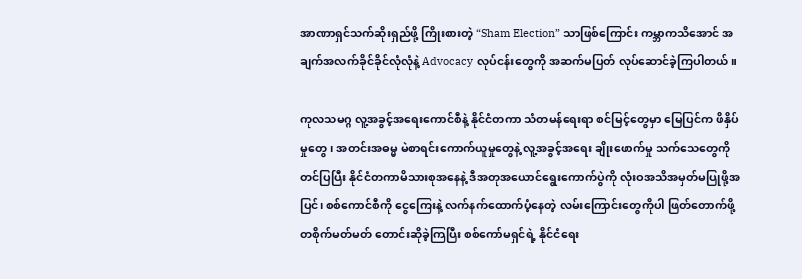အာဏာရှင်သက်ဆိုးရှည်ဖို့ ကြိုးစားတဲ့ “Sham Election” သာဖြစ်ကြောင်း ကမ္ဘာကသိအောင် အချက်အလက်ခိုင်ခိုင်လုံလုံနဲ့ Advocacy လုပ်ငန်းတွေကို အဆက်မပြတ် လုပ်ဆောင်ခဲ့ကြပါတယ်။

ကုလသမဂ္ဂ လူ့အခွင့်အရေးကောင်စီနဲ့ နိုင်ငံတကာ သံတမန်ရေးရာ စင်မြင့်တွေမှာ မြေပြင်က ဖိနှိပ်မှုတွေ၊ အတင်းအဓမ္မ မဲစာရင်းကောက်ယူမှုတွေနဲ့ လူ့အခွင့်အရေး ချိုးဖောက်မှု သက်သေတွေကို တင်ပြပြီး နိုင်ငံတကာမိသားစုအနေနဲ့ ဒီအတုအယောင်ရွေးကောက်ပွဲကို လုံးဝအသိအမှတ်မပြုဖို့အပြင်၊ စစ်ကောင်စီကို ငွေကြေးနဲ့ လက်နက်ထောက်ပံ့နေတဲ့ လမ်းကြောင်းတွေကိုပါ ဖြတ်တောက်ဖို့ တစိုက်မတ်မတ် တောင်းဆိုခဲ့ကြပြီး စစ်ကော်မရှင်ရဲ့ နိုင်ငံရေး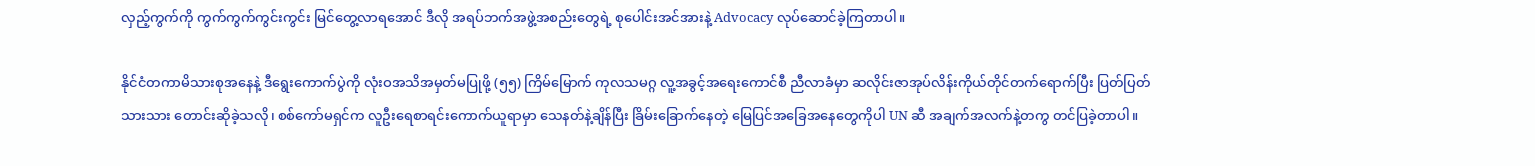လှည့်ကွက်ကို ကွက်ကွက်ကွင်းကွင်း မြင်တွေ့လာရအောင် ဒီလို အရပ်ဘက်အဖွဲ့အစည်းတွေရဲ့ စုပေါင်းအင်အားနဲ့ Advocacy လုပ်ဆောင်ခဲ့ကြတာပါ။

နိုင်ငံတကာမိသားစုအနေနဲ့ ဒီရွေးကောက်ပွဲကို လုံးဝအသိအမှတ်မပြုဖို့ (၅၅) ကြိမ်မြောက် ကုလသမဂ္ဂ လူ့အခွင့်အရေးကောင်စီ ညီလာခံမှာ ဆလိုင်းဇာအုပ်လိန်းကိုယ်တိုင်တက်ရောက်ပြီး ပြတ်ပြတ်သားသား တောင်းဆိုခဲ့သလို၊ စစ်ကော်မရှင်က လူဦးရေစာရင်းကောက်ယူရာမှာ သေနတ်နဲ့ချိန်ပြီး ခြိမ်းခြောက်နေတဲ့ မြေပြင်အခြေအနေတွေကိုပါ UN ဆီ အချက်အလက်နဲ့တကွ တင်ပြခဲ့တာပါ။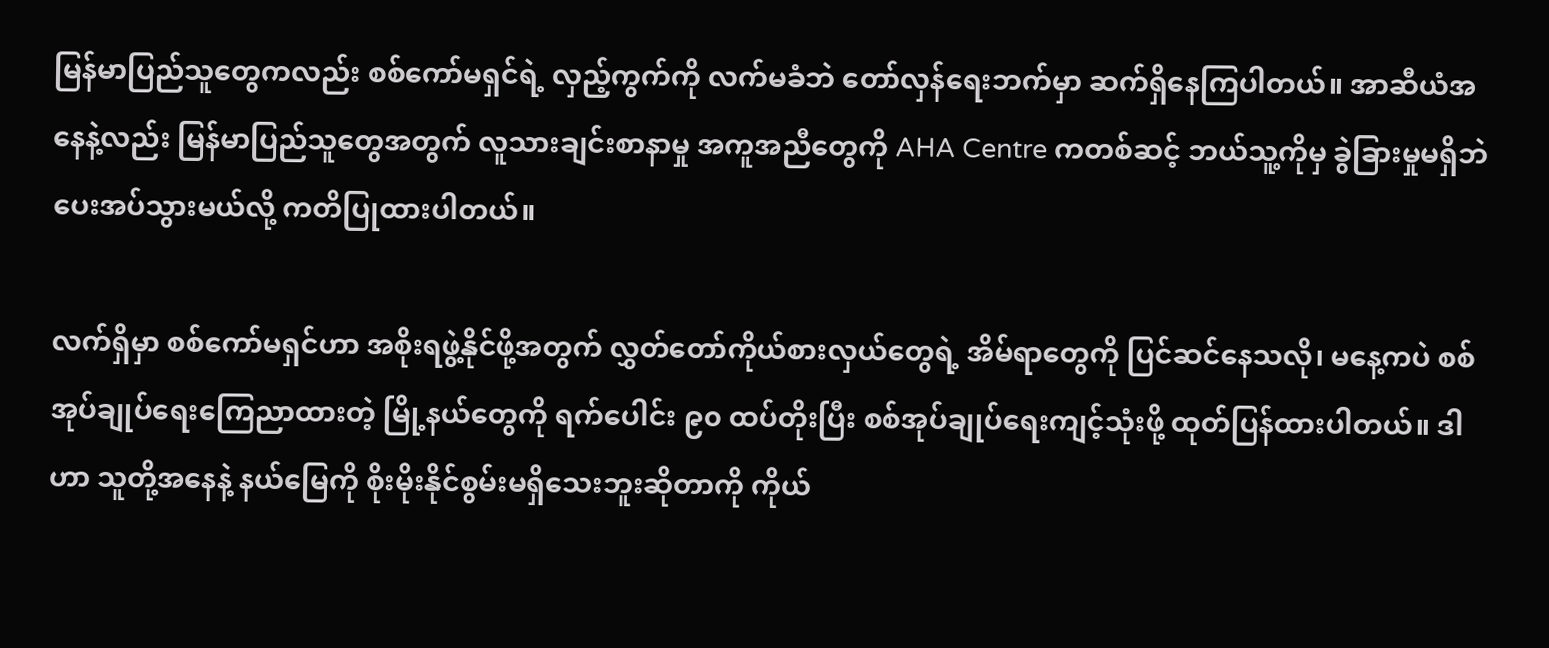မြန်မာပြည်သူတွေကလည်း စစ်ကော်မရှင်ရဲ့ လှည့်ကွက်ကို လက်မခံဘဲ တော်လှန်ရေးဘက်မှာ ဆက်ရှိနေကြပါတယ်။ အာဆီယံအနေနဲ့လည်း မြန်မာပြည်သူတွေအတွက် လူသားချင်းစာနာမှု အကူအညီတွေကို AHA Centre ကတစ်ဆင့် ဘယ်သူ့ကိုမှ ခွဲခြားမှုမရှိဘဲ ပေးအပ်သွားမယ်လို့ ကတိပြုထားပါတယ်။

လက်ရှိမှာ စစ်ကော်မရှင်ဟာ အစိုးရဖွဲ့နိုင်ဖို့အတွက် လွှတ်တော်ကိုယ်စားလှယ်တွေရဲ့ အိမ်ရာတွေကို ပြင်ဆင်နေသလို၊ မနေ့ကပဲ စစ်အုပ်ချုပ်ရေးကြေညာထားတဲ့ မြို့နယ်တွေကို ရက်ပေါင်း ၉၀ ထပ်တိုးပြီး စစ်အုပ်ချုပ်ရေးကျင့်သုံးဖို့ ထုတ်ပြန်ထားပါတယ်။ ဒါဟာ သူတို့အနေနဲ့ နယ်မြေကို စိုးမိုးနိုင်စွမ်းမရှိသေးဘူးဆိုတာကို ကိုယ်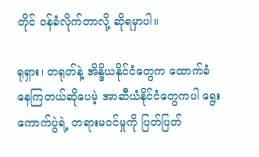တိုင် ဝန်ခံလိုက်တာလို့ ဆိုရမှာပါ။

ရုရှား၊ တရုတ်နဲ့ အိန္ဒိယနိုင်ငံတွေက ထောက်ခံနေကြတယ်ဆိုပေမဲ့ အာဆီယံနိုင်ငံတွေကပါ ရွေးကောက်ပွဲရဲ့ တရားမဝင်မှုကို ပြတ်ပြတ်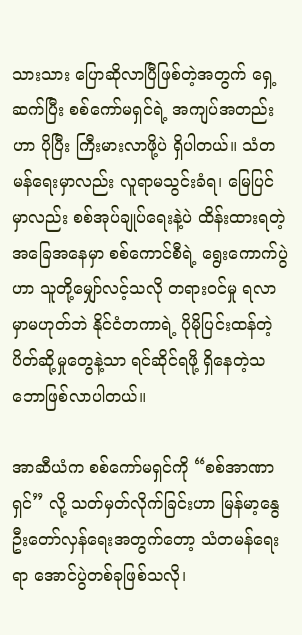သားသား ပြောဆိုလာပြီဖြစ်တဲ့အတွက် ရှေ့ဆက်ပြီး စစ်ကော်မရှင်ရဲ့ အကျပ်အတည်းဟာ ပိုပြီး ကြီးမားလာဖို့ပဲ ရှိပါတယ်။ သံတမန်ရေးမှာလည်း လူရာမသွင်းခံရ၊ မြေပြင်မှာလည်း စစ်အုပ်ချုပ်ရေးနဲ့ပဲ ထိန်းထားရတဲ့ အခြေအနေမှာ စစ်ကောင်စီရဲ့ ရွေးကောက်ပွဲဟာ သူတို့မျှော်လင့်သလို တရားဝင်မှု ရလာမှာမဟုတ်ဘဲ နိုင်ငံတကာရဲ့ ပိုမိုပြင်းထန်တဲ့ ပိတ်ဆို့မှုတွေနဲ့သာ ရင်ဆိုင်ရဖို့ ရှိနေတဲ့သဘောဖြစ်လာပါတယ်။

အာဆီယံက စစ်ကော်မရှင်ကို “စစ်အာဏာရှင်” လို့ သတ်မှတ်လိုက်ခြင်းဟာ မြန်မာ့နွေဦးတော်လှန်ရေးအတွက်တော့ သံတမန်ရေးရာ အောင်ပွဲတစ်ခုဖြစ်သလို၊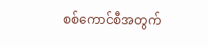စစ်ကောင်စီအတွက်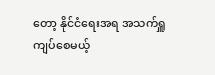တော့ နိုင်ငံရေးအရ အသက်ရှူကျပ်စေမယ့်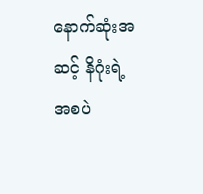နောက်ဆုံးအဆင့် နိဂုံးရဲ့ အစပဲ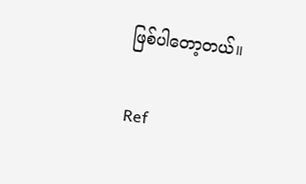ဖြစ်ပါတော့တယ်။

Ref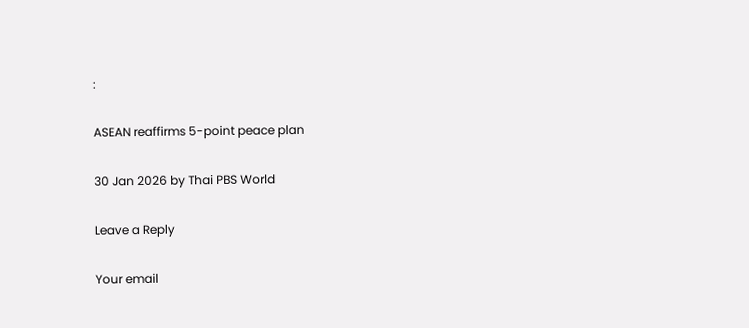:

ASEAN reaffirms 5-point peace plan

30 Jan 2026 by Thai PBS World

Leave a Reply

Your email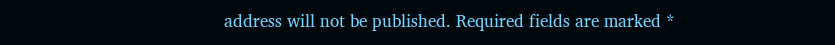address will not be published. Required fields are marked *